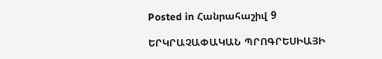Posted in Հանրահաշիվ 9

ԵՐԿՐԱՉԱՓԱԿԱՆ ՊՐՈԳՐԵՍԻԱՅԻ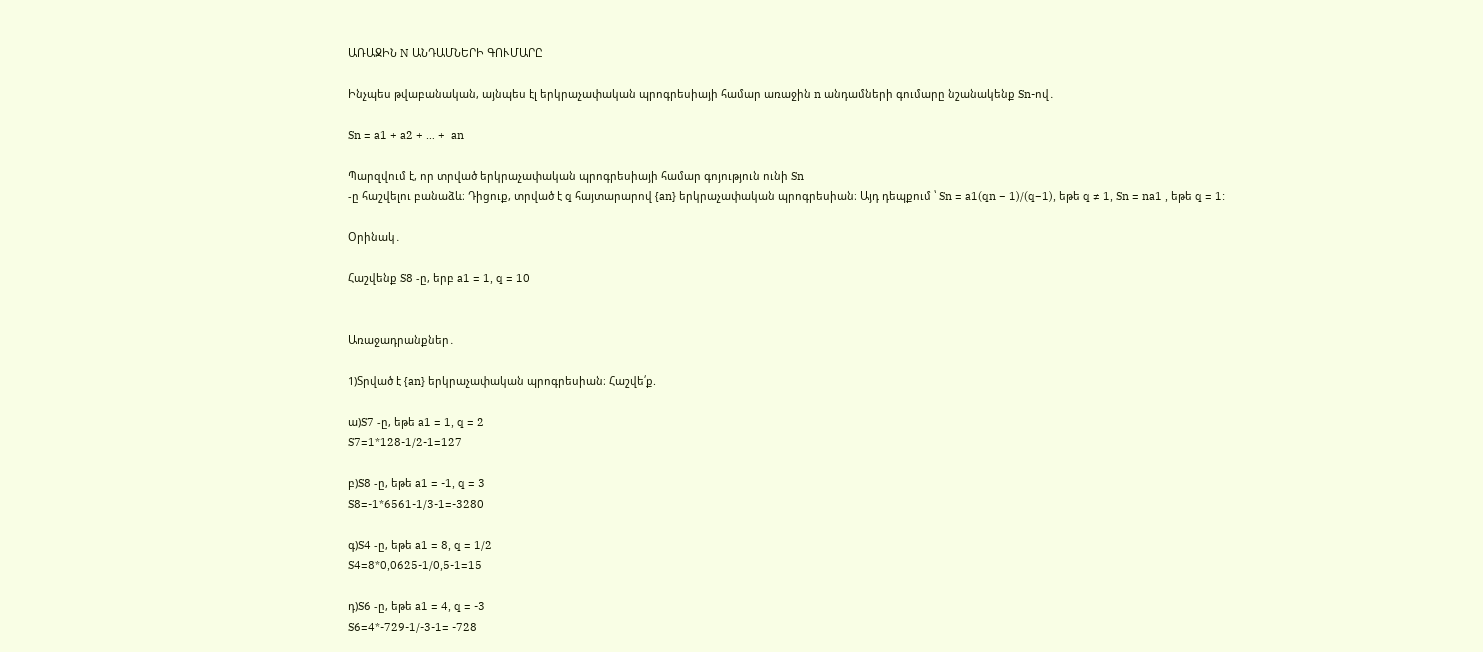ԱՌԱՋԻՆ N ԱՆԴԱՄՆԵՐԻ ԳՈՒՄԱՐԸ

Ինչպես թվաբանական, այնպես էլ երկրաչափական պրոգրեսիայի համար առաջին n անդամների գումարը նշանակենք Sn-ով․

Sn = a1 + a2 + … +  an

Պարզվում է, որ տրված երկրաչափական պրոգրեսիայի համար գոյություն ունի Sn
-ը հաշվելու բանաձև։ Դիցուք, տրված է q հայտարարով {an} երկրաչափական պրոգրեսիան։ Այդ դեպքում ՝ Sn = a1(qn − 1)/(q−1), եթե q ≠ 1, Sn = na1 , եթե q = 1:

Օրինակ․

Հաշվենք S8 -ը, երբ a1 = 1, q = 10


Առաջադրանքներ․

1)Տրված է {an} երկրաչափական պրոգրեսիան։ Հաշվե՛ք.

ա)S7 -ը, եթե a1 = 1, q = 2
S7=1*128-1/2-1=127

բ)S8 -ը, եթե a1 = -1, q = 3
S8=-1*6561-1/3-1=-3280

գ)S4 -ը, եթե a1 = 8, q = 1/2
S4=8*0,0625-1/0,5-1=15

դ)S6 -ը, եթե a1 = 4, q = -3
S6=4*-729-1/-3-1= -728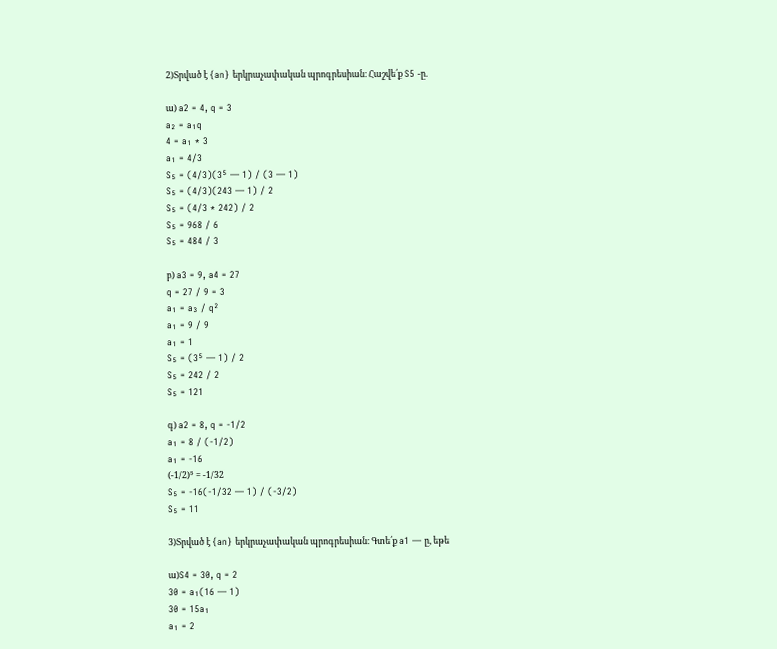2)Տրված է {an} երկրաչափական պրոգրեսիան։ Հաշվե՛ք S5 -ը.

ա) a2 = 4, q = 3
a₂ = a₁q
4 = a₁ * 3
a₁ = 4/3
S₅ = (4/3)(3⁵ — 1) / (3 — 1)
S₅ = (4/3)(243 — 1) / 2
S₅ = (4/3 * 242) / 2
S₅ = 968 / 6
S₅ = 484 / 3

բ) a3 = 9, a4 = 27
q = 27 / 9 = 3
a₁ = a₃ / q²
a₁ = 9 / 9
a₁ = 1
S₅ = (3⁵ — 1) / 2
S₅ = 242 / 2
S₅ = 121

գ) a2 = 8, q = -1/2
a₁ = 8 / (-1/2)
a₁ = -16
(-1/2)⁵ = -1/32
S₅ = -16(-1/32 — 1) / (-3/2)
S₅ = 11

3)Տրված է {an} երկրաչափական պրոգրեսիան։ Գտե՛ք a1 — ը, եթե

ա)S4 = 30, q = 2
30 = a₁(16 — 1)
30 = 15a₁
a₁ = 2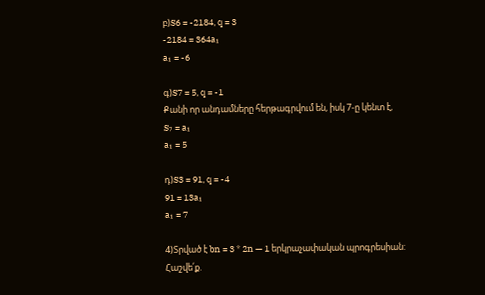բ)S6 = -2184, q = 3
-2184 = 364a₁
a₁ = -6

գ)S7 = 5, q = -1
Քանի որ անդամները հերթագրվում են, իսկ 7-ը կենտ է,
S₇ = a₁
a₁ = 5

դ)S3 = 91, q = -4
91 = 13a₁
a₁ = 7

4)Տրված է bn = 3 * 2n — 1 երկրաչափական պրոգրեսիան: Հաշվե՛ք.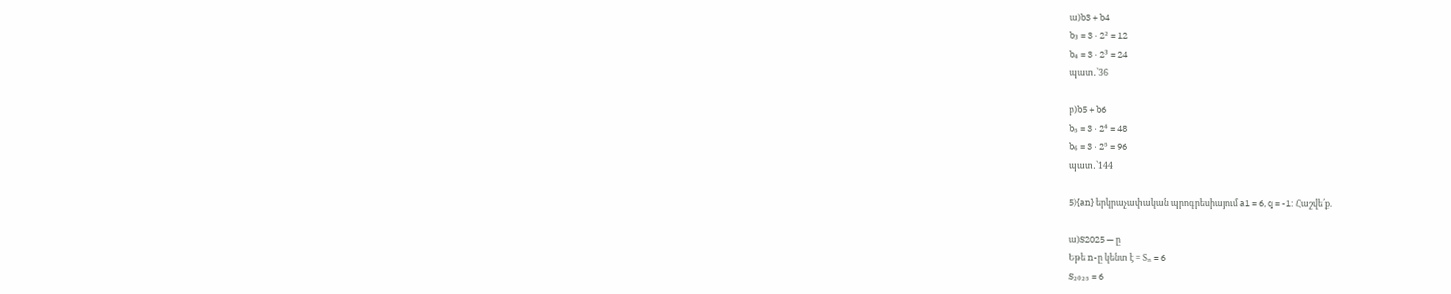ա)b3 + b4
b₃ = 3 · 2² = 12
b₄ = 3 · 2³ = 24
պատ․՝36

բ)b5 + b6
b₅ = 3 · 2⁴ = 48
b₆ = 3 · 2⁵ = 96
պատ․՝144

5){an} երկրաչափական պրոգրեսիայում a1 = 6, q = -1: Հաշվե՛ք.

ա)S2025 — ը
Եթե n-ը կենտ է = Sₙ = 6
S₂₀₂₅ = 6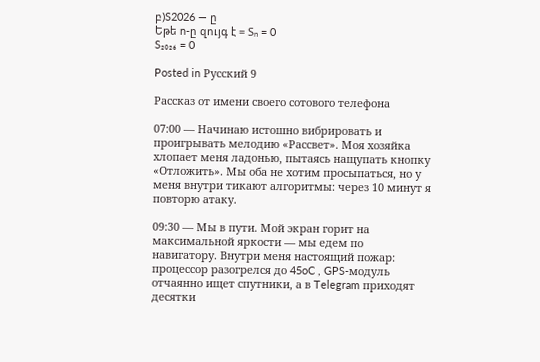բ)S2026 — ը
Եթե n-ը զույգ է = Sₙ = 0
S₂₀₂₆ = 0

Posted in Русский 9

Рассказ от имени своего сотового телефона

07:00 — Начинаю истошно вибрировать и проигрывать мелодию «Рассвет». Моя хозяйка хлопает меня ладонью, пытаясь нащупать кнопку «Отложить». Мы оба не хотим просыпаться, но у меня внутри тикают алгоритмы: через 10 минут я повторю атаку.

09:30 — Мы в пути. Мой экран горит на максимальной яркости — мы едем по навигатору. Внутри меня настоящий пожар: процессор разогрелся до 45oC , GPS-модуль отчаянно ищет спутники, а в Telegram приходят десятки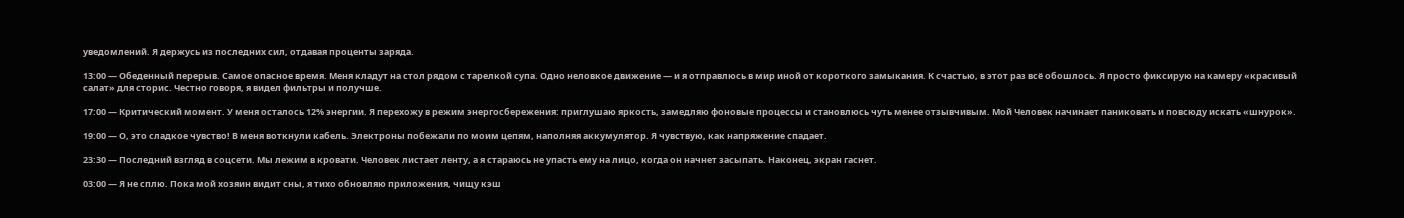уведомлений. Я держусь из последних сил, отдавая проценты заряда.

13:00 — Обеденный перерыв. Самое опасное время. Меня кладут на стол рядом с тарелкой супа. Одно неловкое движение — и я отправлюсь в мир иной от короткого замыкания. К счастью, в этот раз всё обошлось. Я просто фиксирую на камеру «красивый салат» для сторис. Честно говоря, я видел фильтры и получше.

17:00 — Критический момент. У меня осталось 12% энергии. Я перехожу в режим энергосбережения: приглушаю яркость, замедляю фоновые процессы и становлюсь чуть менее отзывчивым. Мой Человек начинает паниковать и повсюду искать «шнурок».

19:00 — О, это сладкое чувство! В меня воткнули кабель. Электроны побежали по моим цепям, наполняя аккумулятор. Я чувствую, как напряжение спадает.

23:30 — Последний взгляд в соцсети. Мы лежим в кровати. Человек листает ленту, а я стараюсь не упасть ему на лицо, когда он начнет засыпать. Наконец, экран гаснет.

03:00 — Я не сплю. Пока мой хозяин видит сны, я тихо обновляю приложения, чищу кэш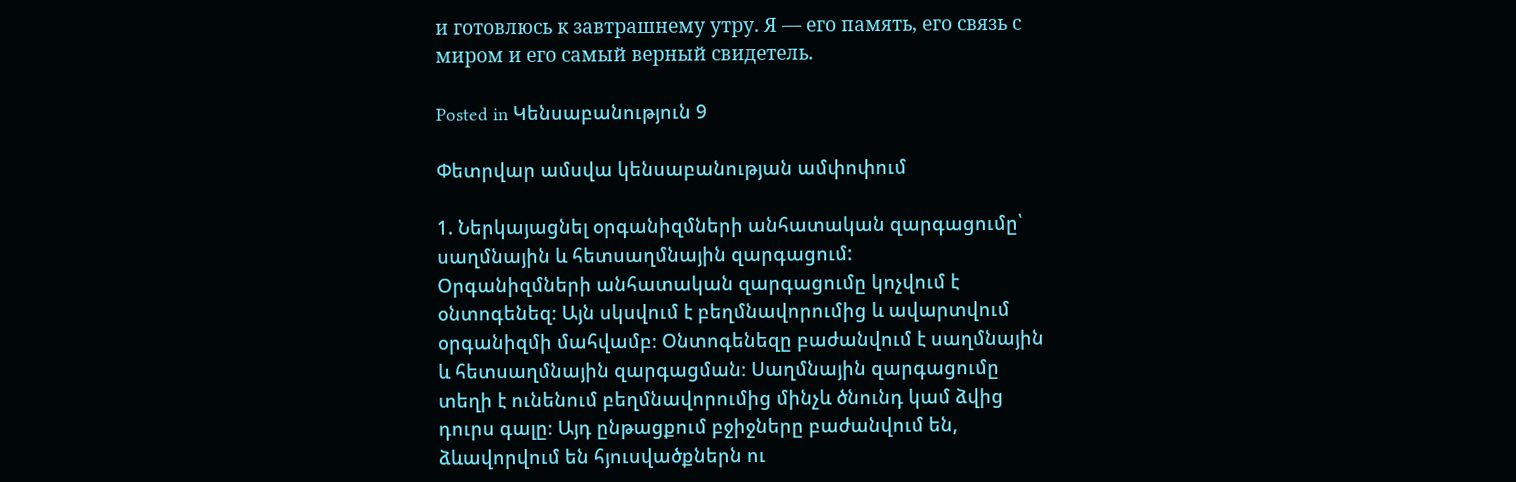и готовлюсь к завтрашнему утру. Я — его память, его связь с миром и его самый верный свидетель.

Posted in Կենսաբանություն 9

Փետրվար ամսվա կենսաբանության ամփոփում

1. Ներկայացնել օրգանիզմների անհատական զարգացումը՝ սաղմնային և հետսաղմնային զարգացում:
Օրգանիզմների անհատական զարգացումը կոչվում է օնտոգենեզ։ Այն սկսվում է բեղմնավորումից և ավարտվում օրգանիզմի մահվամբ։ Օնտոգենեզը բաժանվում է սաղմնային և հետսաղմնային զարգացման։ Սաղմնային զարգացումը տեղի է ունենում բեղմնավորումից մինչև ծնունդ կամ ձվից դուրս գալը։ Այդ ընթացքում բջիջները բաժանվում են, ձևավորվում են հյուսվածքներն ու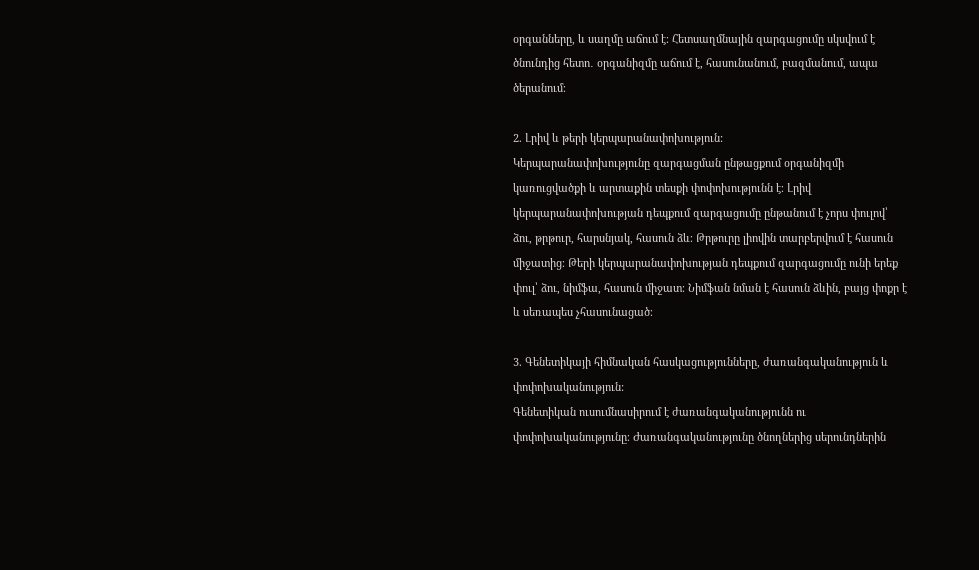օրգանները, և սաղմը աճում է։ Հետսաղմնային զարգացումը սկսվում է ծնունդից հետո․ օրգանիզմը աճում է, հասունանում, բազմանում, ապա ծերանում։

2. Լրիվ և թերի կերպարանափոխություն:
Կերպարանափոխությունը զարգացման ընթացքում օրգանիզմի կառուցվածքի և արտաքին տեսքի փոփոխությունն է։ Լրիվ կերպարանափոխության դեպքում զարգացումը ընթանում է չորս փուլով՝ ձու, թրթուր, հարսնյակ, հասուն ձև։ Թրթուրը լիովին տարբերվում է հասուն միջատից։ Թերի կերպարանափոխության դեպքում զարգացումը ունի երեք փուլ՝ ձու, նիմֆա, հասուն միջատ։ Նիմֆան նման է հասուն ձևին, բայց փոքր է և սեռապես չհասունացած։

3. Գենետիկայի հիմնական հասկացությունները, ժառանգականություն և փոփոխականություն:
Գենետիկան ուսումնասիրում է ժառանգականությունն ու փոփոխականությունը։ Ժառանգականությունը ծնողներից սերունդներին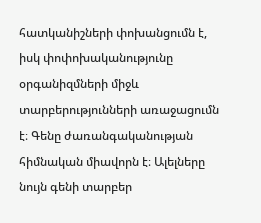հատկանիշների փոխանցումն է, իսկ փոփոխականությունը օրգանիզմների միջև տարբերությունների առաջացումն է։ Գենը ժառանգականության հիմնական միավորն է։ Ալելները նույն գենի տարբեր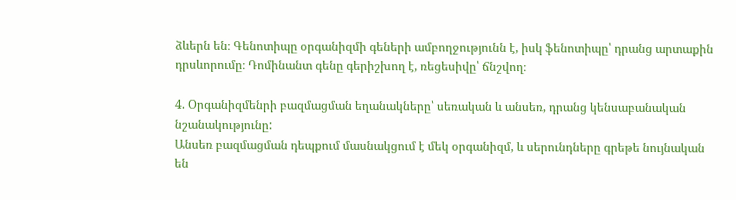ձևերն են։ Գենոտիպը օրգանիզմի գեների ամբողջությունն է, իսկ ֆենոտիպը՝ դրանց արտաքին դրսևորումը։ Դոմինանտ գենը գերիշխող է, ռեցեսիվը՝ ճնշվող։

4. Օրգանիզմենրի բազմացման եղանակները՝ սեռական և անսեռ, դրանց կենսաբանական նշանակությունը:
Անսեռ բազմացման դեպքում մասնակցում է մեկ օրգանիզմ, և սերունդները գրեթե նույնական են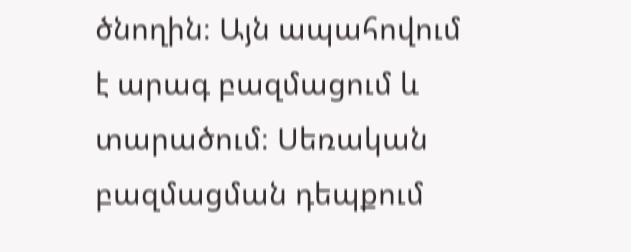ծնողին։ Այն ապահովում է արագ բազմացում և տարածում։ Սեռական բազմացման դեպքում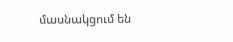մասնակցում են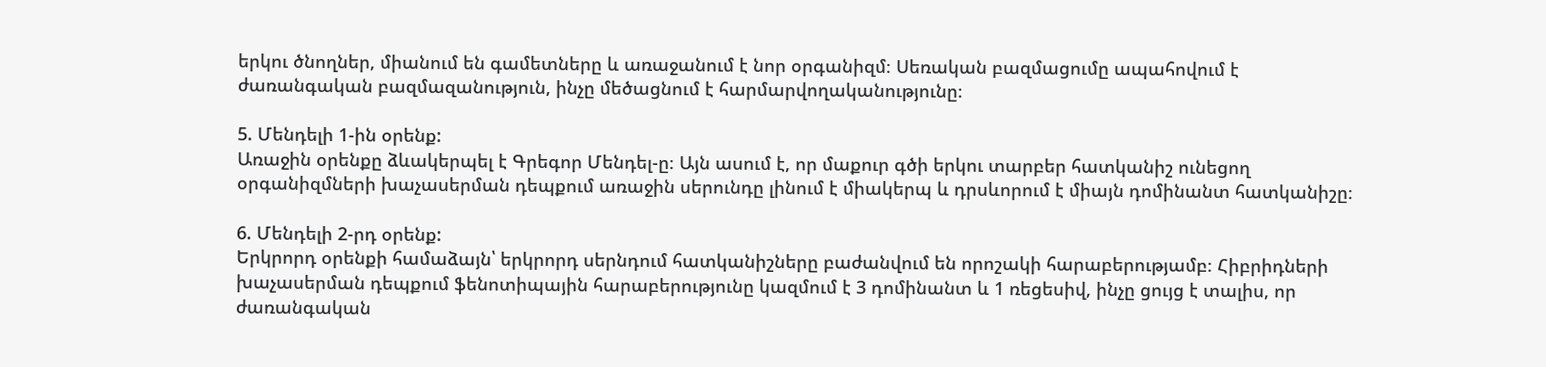երկու ծնողներ, միանում են գամետները և առաջանում է նոր օրգանիզմ։ Սեռական բազմացումը ապահովում է ժառանգական բազմազանություն, ինչը մեծացնում է հարմարվողականությունը։

5. Մենդելի 1-ին օրենք:
Առաջին օրենքը ձևակերպել է Գրեգոր Մենդել-ը։ Այն ասում է, որ մաքուր գծի երկու տարբեր հատկանիշ ունեցող օրգանիզմների խաչասերման դեպքում առաջին սերունդը լինում է միակերպ և դրսևորում է միայն դոմինանտ հատկանիշը։

6. Մենդելի 2-րդ օրենք:
Երկրորդ օրենքի համաձայն՝ երկրորդ սերնդում հատկանիշները բաժանվում են որոշակի հարաբերությամբ։ Հիբրիդների խաչասերման դեպքում ֆենոտիպային հարաբերությունը կազմում է 3 դոմինանտ և 1 ռեցեսիվ, ինչը ցույց է տալիս, որ ժառանգական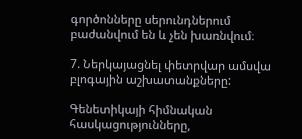գործոնները սերունդներում բաժանվում են և չեն խառնվում։

7. Ներկայացնել փետրվար ամսվա բլոգային աշխատանքները:

Գենետիկայի հիմնական հասկացությունները,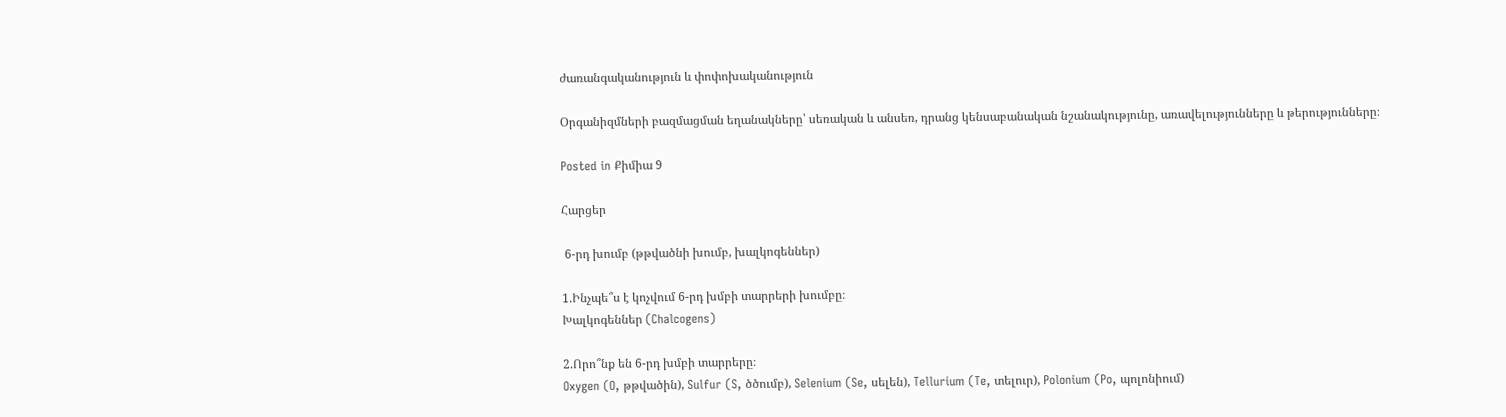ժառանգականություն և փոփոխականություն

Օրգանիզմների բազմացման եղանակները՝ սեռական և անսեռ, դրանց կենսաբանական նշանակությունը, առավելությունները և թերությունները։

Posted in Քիմիա 9

Հարցեր

 6-րդ խումբ (թթվածնի խումբ, խալկոգեններ)

1.Ինչպե՞ս է կոչվում 6-րդ խմբի տարրերի խումբը։
Խալկոգեններ (Chalcogens)

2.Որո՞նք են 6-րդ խմբի տարրերը։
Oxygen (O, թթվածին), Sulfur (S, ծծումբ), Selenium (Se, սելեն), Tellurium (Te, տելուր), Polonium (Po, պոլոնիում)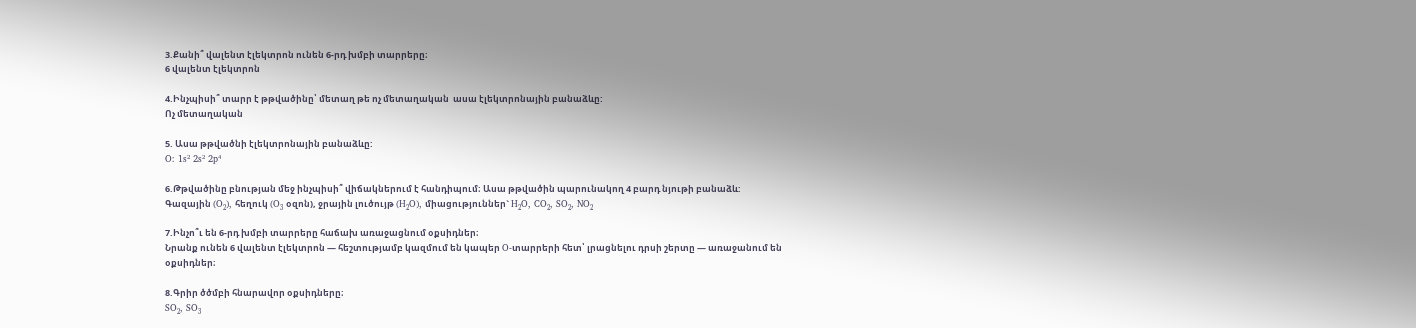3.Քանի՞ վալենտ էլեկտրոն ունեն 6-րդ խմբի տարրերը։
6 վալենտ էլեկտրոն

4.Ինչպիսի՞ տարր է թթվածինը՝ մետաղ թե ոչ մետաղական  ասա էլեկտրոնային բանաձևը:
Ոչ մետաղական

5. Ասա թթվածնի էլեկտրոնային բանաձևը:
O: 1s² 2s² 2p⁴

6.Թթվածինը բնության մեջ ինչպիսի՞ վիճակներում է հանդիպում։ Ասա թթվածին պարունակող 4 բարդ նյութի բանաձև:
Գազային (O₂), հեղուկ (O₃ օզոն), ջրային լուծույթ (H₂O), միացություններ` H₂O, CO₂, SO₂, NO₂

7.Ինչո՞ւ են 6-րդ խմբի տարրերը հաճախ առաջացնում օքսիդներ։
Նրանք ունեն 6 վալենտ էլեկտրոն — հեշտությամբ կազմում են կապեր O-տարրերի հետ՝ լրացնելու դրսի շերտը — առաջանում են օքսիդներ։

8.Գրիր ծծմբի հնարավոր օքսիդները։
SO₂, SO₃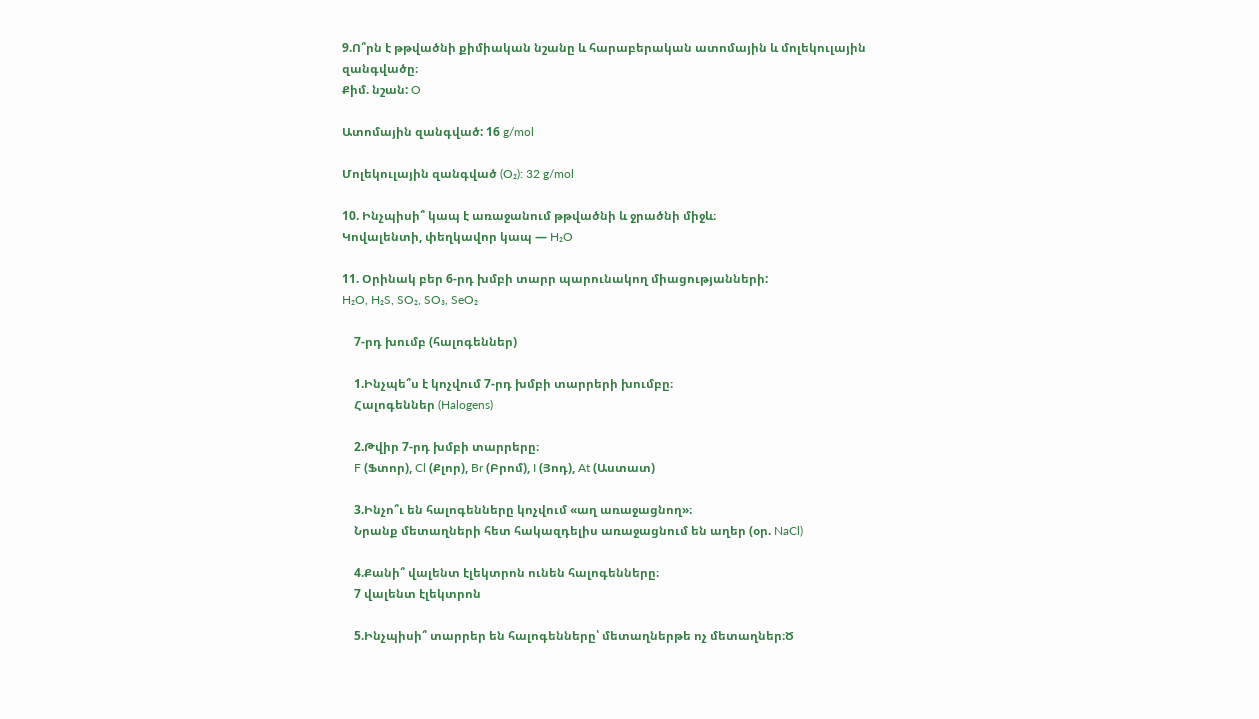9.Ո՞րն է թթվածնի քիմիական նշանը և հարաբերական ատոմային և մոլեկուլային զանգվածը։
Քիմ. նշան: O

Ատոմային զանգված: 16 g/mol

Մոլեկուլային զանգված (O₂): 32 g/mol

10. Ինչպիսի՞ կապ է առաջանում թթվածնի և ջրածնի միջև։
Կովալենտի, փեղկավոր կապ — H₂O

11. Օրինակ բեր 6-րդ խմբի տարր պարունակող միացությանների:
H₂O, H₂S, SO₂, SO₃, SeO₂

    7-րդ խումբ (հալոգեններ)

    1.Ինչպե՞ս է կոչվում 7-րդ խմբի տարրերի խումբը։
    Հալոգեններ (Halogens)

    2.Թվիր 7-րդ խմբի տարրերը։
    F (Ֆտոր), Cl (Քլոր), Br (Բրոմ), I (Յոդ), At (Աստատ)

    3.Ինչո՞ւ են հալոգենները կոչվում «աղ առաջացնող»։
    Նրանք մետաղների հետ հակազդելիս առաջացնում են աղեր (օր. NaCl)

    4.Քանի՞ վալենտ էլեկտրոն ունեն հալոգենները։
    7 վալենտ էլեկտրոն

    5.Ինչպիսի՞ տարրեր են հալոգենները՝ մետաղներթե ոչ մետաղներ։Ծ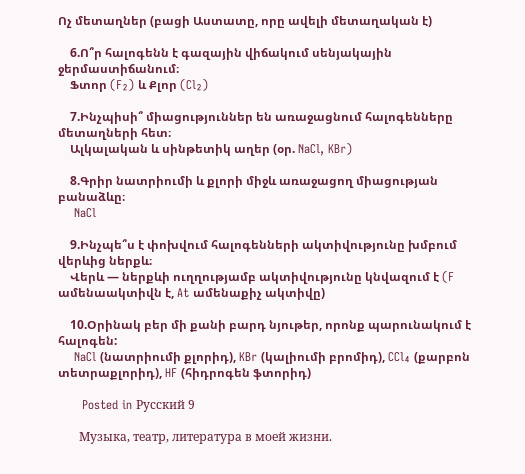Ոչ մետաղներ (բացի Աստատը, որը ավելի մետաղական է)

    6.Ո՞ր հալոգենն է գազային վիճակում սենյակային ջերմաստիճանում։
    Ֆտոր (F₂) և Քլոր (Cl₂)

    7.Ինչպիսի՞ միացություններ են առաջացնում հալոգենները մետաղների հետ։
    Ալկալական և սինթետիկ աղեր (օր. NaCl, KBr)

    8.Գրիր նատրիումի և քլորի միջև առաջացող միացության բանաձևը։
    NaCl

    9.Ինչպե՞ս է փոխվում հալոգենների ակտիվությունը խմբում վերևից ներքև։
    Վերև — ներքևի ուղղությամբ ակտիվությունը կնվազում է (F ամենաակտիվն է, At ամենաքիչ ակտիվը)

    10.Օրինակ բեր մի քանի բարդ նյութեր, որոնք պարունակում է հալոգեն:
    NaCl (նատրիումի քլորիդ), KBr (կալիումի բրոմիդ), CCl₄ (քարբոն տետրաքլորիդ), HF (հիդրոգեն ֆտորիդ)

      Posted in Русский 9

       Музыка, театр, литература в моей жизни.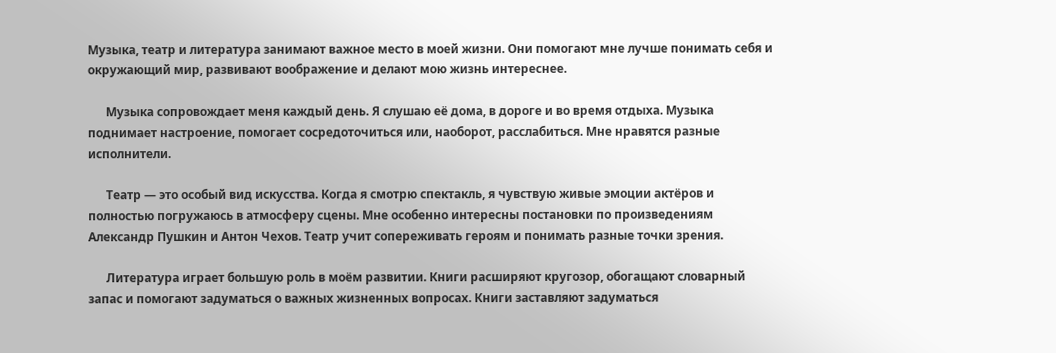Музыка, театр и литература занимают важное место в моей жизни. Они помогают мне лучше понимать себя и окружающий мир, развивают воображение и делают мою жизнь интереснее.

      Музыка сопровождает меня каждый день. Я слушаю её дома, в дороге и во время отдыха. Музыка поднимает настроение, помогает сосредоточиться или, наоборот, расслабиться. Мне нравятся разные исполнители.

      Театр — это особый вид искусства. Когда я смотрю спектакль, я чувствую живые эмоции актёров и полностью погружаюсь в атмосферу сцены. Мне особенно интересны постановки по произведениям Александр Пушкин и Антон Чехов. Театр учит сопереживать героям и понимать разные точки зрения.

      Литература играет большую роль в моём развитии. Книги расширяют кругозор, обогащают словарный запас и помогают задуматься о важных жизненных вопросах. Книги заставляют задуматься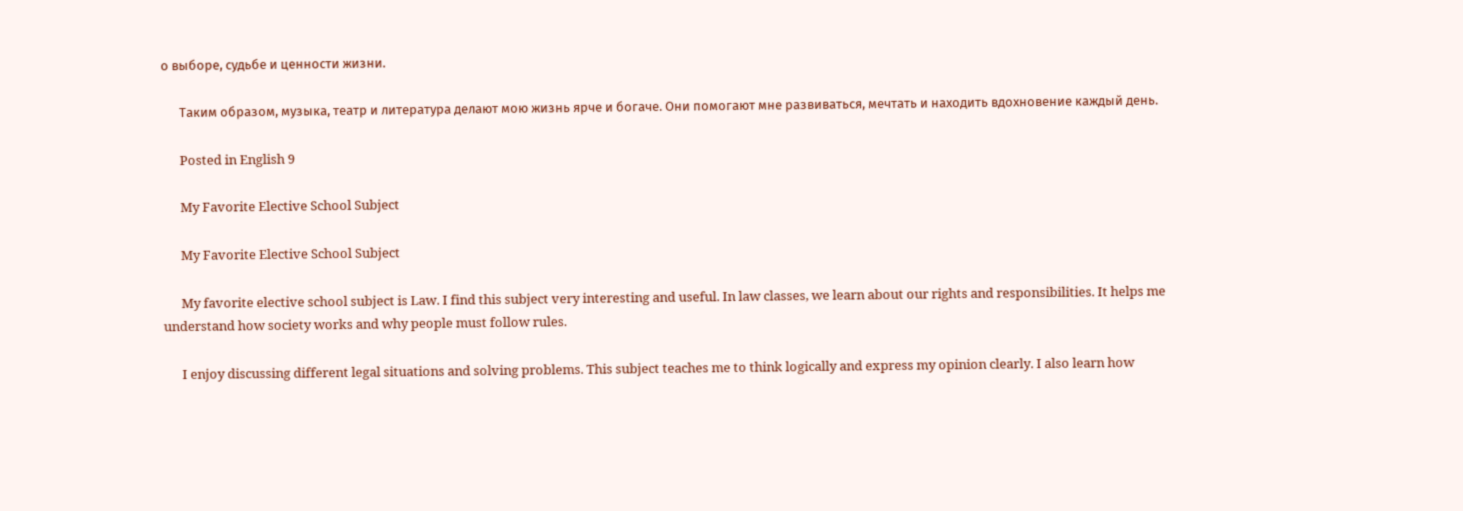о выборе, судьбе и ценности жизни.

      Таким образом, музыка, театр и литература делают мою жизнь ярче и богаче. Они помогают мне развиваться, мечтать и находить вдохновение каждый день.

      Posted in English 9

      My Favorite Elective School Subject

      My Favorite Elective School Subject

      My favorite elective school subject is Law. I find this subject very interesting and useful. In law classes, we learn about our rights and responsibilities. It helps me understand how society works and why people must follow rules.

      I enjoy discussing different legal situations and solving problems. This subject teaches me to think logically and express my opinion clearly. I also learn how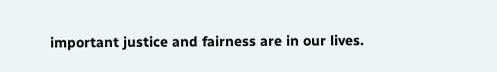important justice and fairness are in our lives.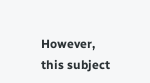However, this subject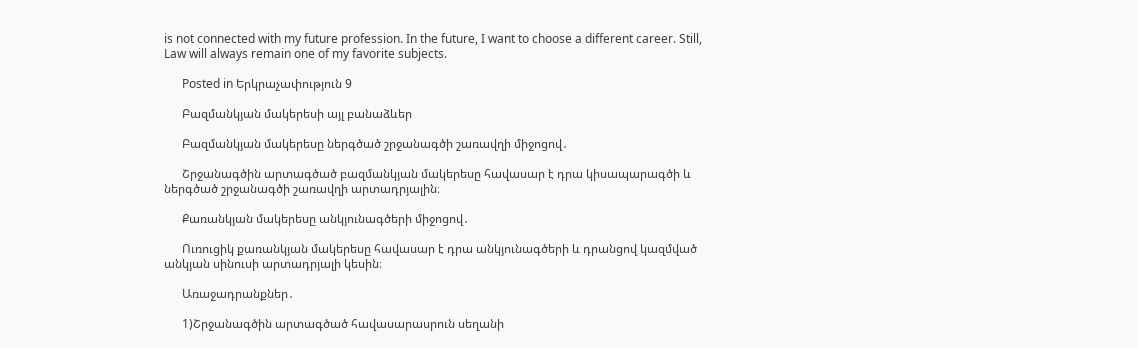is not connected with my future profession. In the future, I want to choose a different career. Still, Law will always remain one of my favorite subjects.

      Posted in Երկրաչափություն 9

      Բազմանկյան մակերեսի այլ բանաձևեր

      Բազմանկյան մակերեսը ներգծած շրջանագծի շառավղի միջոցով․

      Շրջանագծին արտագծած բազմանկյան մակերեսը հավասար է դրա կիսապարագծի և ներգծած շրջանագծի շառավղի արտադրյալին։

      Քառանկյան մակերեսը անկյունագծերի միջոցով․

      Ուռուցիկ քառանկյան մակերեսը հավասար է դրա անկյունագծերի և դրանցով կազմված անկյան սինուսի արտադրյալի կեսին։

      Առաջադրանքներ․

      1)Շրջանագծին արտագծած հավասարասրուն սեղանի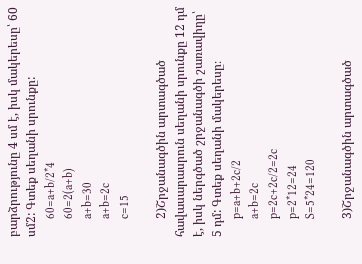բարձրությունը 4 սմ է, իսկ մակերեսը՝ 60 սմ2: Գտեք սեղանի սրունքը:
      60=a+b/2*4
      60=2(a+b)
      a+b=30
      a+b=2c
      c=15

      2)Շրջանագծին արտագծած հավասարասրուն սեղանի սրունքը 12 դմ է, իսկ ներգծած շրջանագծի շառավիղը՝ 5 դմ: Գտեք սեղանի մակերեսը։
      p=a+b+2c/2
      a+b=2c
      p=2c+2c/2=2c
      p=2*12=24
      S=5*24=120

      3)Շրջանագծին արտագծած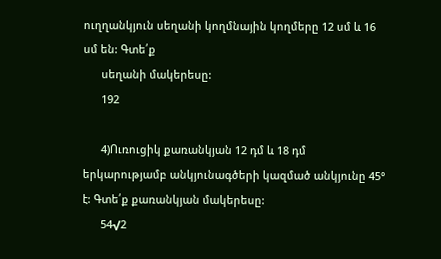ուղղանկյուն սեղանի կողմնային կողմերը 12 սմ և 16 սմ են: Գտե՛ք
      սեղանի մակերեսը:
      192

      4)Ուռուցիկ քառանկյան 12 դմ և 18 դմ երկարությամբ անկյունագծերի կազմած անկյունը 45° է: Գտե՛ք քառանկյան մակերեսը:
      54√2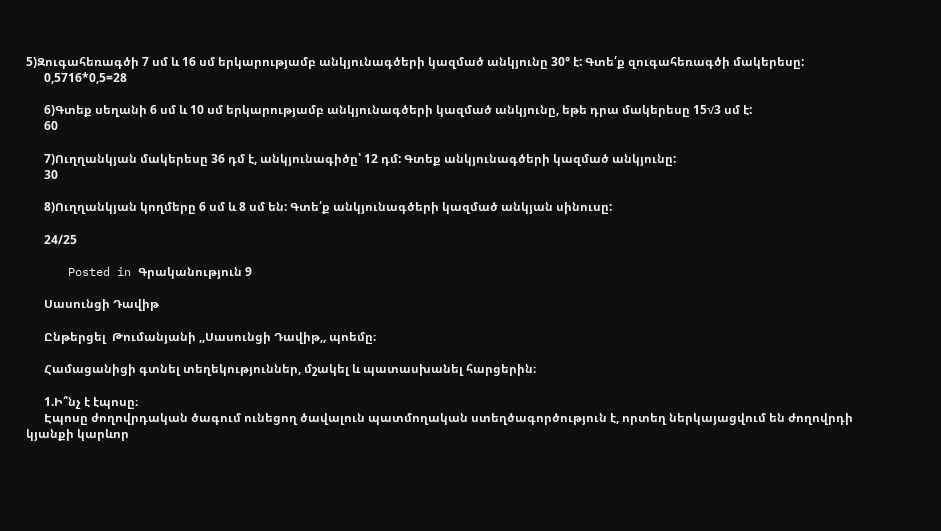5)Զուգահեռագծի 7 սմ և 16 սմ երկարությամբ անկյունագծերի կազմած անկյունը 30° է: Գտե՛ք զուգահեռագծի մակերեսը:
      0,5716*0,5=28

      6)Գտեք սեղանի 6 սմ և 10 սմ երկարությամբ անկյունագծերի կազմած անկյունը, եթե դրա մակերեսը 15√3 սմ է:
      60

      7)Ուղղանկյան մակերեսը 36 դմ է, անկյունագիծը՝ 12 դմ: Գտեք անկյունագծերի կազմած անկյունը:
      30

      8)Ուղղանկյան կողմերը 6 սմ և 8 սմ են: Գտե՛ք անկյունագծերի կազմած անկյան սինուսը:

      24/25

      Posted in Գրականություն 9

      Սասունցի Դավիթ

      Ընթերցել  Թումանյանի ,,Սասունցի Դավիթ,, պոեմը։

      Համացանիցի գտնել տեղեկություններ, մշակել և պատասխանել հարցերին։

      1.Ի՞նչ է էպոսը։
      Էպոսը ժողովրդական ծագում ունեցող ծավալուն պատմողական ստեղծագործություն է, որտեղ ներկայացվում են ժողովրդի կյանքի կարևոր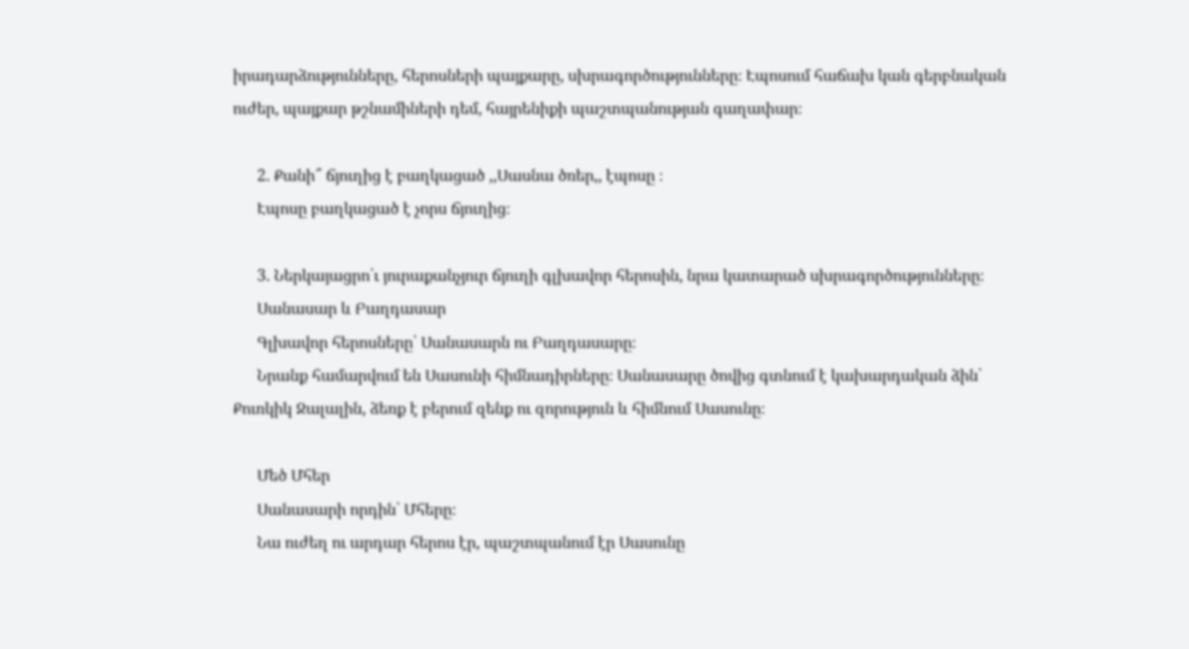իրադարձությունները, հերոսների պայքարը, սխրագործությունները։ Էպոսում հաճախ կան գերբնական ուժեր, պայքար թշնամիների դեմ, հայրենիքի պաշտպանության գաղափար։

      2. Քանի՞ ճյուղից է բաղկացած ,,Սասնա ծռեր,, էպոսը ։
      Էպոսը բաղկացած է չորս ճյուղից։

      3. Ներկայացրո՛ւ յուրաքանչյուր ճյուղի գլխավոր հերոսին, նրա կատարած սխրագործությունները։
      Սանասար և Բաղդասար
      Գլխավոր հերոսները՝ Սանասարն ու Բաղդասարը։
      Նրանք համարվում են Սասունի հիմնադիրները։ Սանասարը ծովից գտնում է կախարդական ձին՝ Քուռկիկ Ջալալին, ձեռք է բերում զենք ու զորություն և հիմնում Սասունը։

      Մեծ Մհեր
      Սանասարի որդին՝ Մհերը։
      Նա ուժեղ ու արդար հերոս էր, պաշտպանում էր Սասունը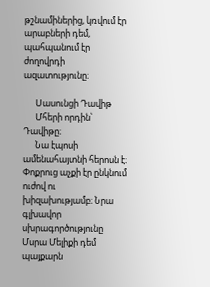թշնամիներից, կռվում էր արաբների դեմ, պահպանում էր ժողովրդի ազատությունը։

      Սասունցի Դավիթ
      Մհերի որդին՝ Դավիթը։
      Նա էպոսի ամենահայտնի հերոսն է։ Փոքրուց աչքի էր ընկնում ուժով ու խիզախությամբ։ Նրա գլխավոր սխրագործությունը Մսրա Մելիքի դեմ պայքարն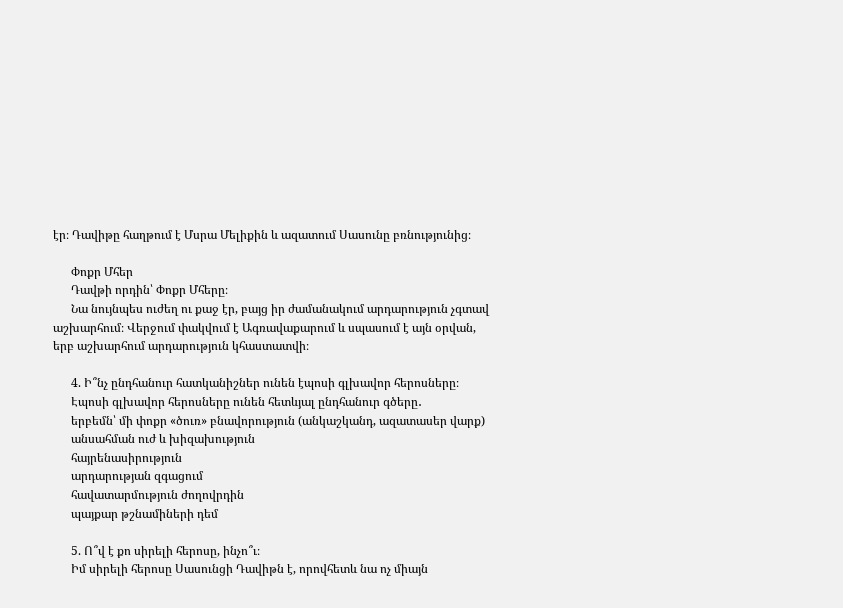էր։ Դավիթը հաղթում է Մսրա Մելիքին և ազատում Սասունը բռնությունից։

      Փոքր Մհեր
      Դավթի որդին՝ Փոքր Մհերը։
      Նա նույնպես ուժեղ ու քաջ էր, բայց իր ժամանակում արդարություն չգտավ աշխարհում։ Վերջում փակվում է Ագռավաքարում և սպասում է այն օրվան, երբ աշխարհում արդարություն կհաստատվի։

      4. Ի՞նչ ընդհանուր հատկանիշներ ունեն էպոսի գլխավոր հերոսները։
      Էպոսի գլխավոր հերոսները ունեն հետևյալ ընդհանուր գծերը․
      երբեմն՝ մի փոքր «ծուռ» բնավորություն (անկաշկանդ, ազատասեր վարք)
      անսահման ուժ և խիզախություն
      հայրենասիրություն
      արդարության զգացում
      հավատարմություն ժողովրդին
      պայքար թշնամիների դեմ

      5. Ո՞վ է քո սիրելի հերոսը, ինչո՞ւ։
      Իմ սիրելի հերոսը Սասունցի Դավիթն է, որովհետև նա ոչ միայն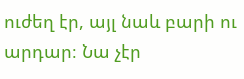ուժեղ էր, այլ նաև բարի ու արդար։ Նա չէր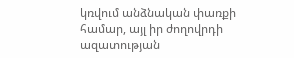կռվում անձնական փառքի համար, այլ իր ժողովրդի ազատության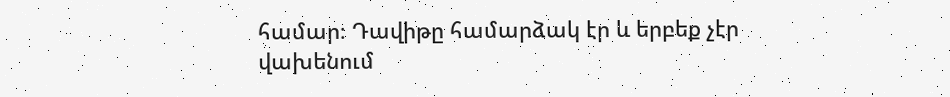համար։ Դավիթը համարձակ էր և երբեք չէր վախենում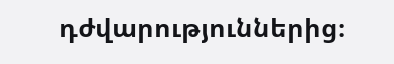դժվարություններից։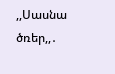,,Սասնա ծռեր,,․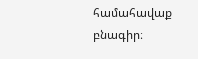համահավաք բնագիր։